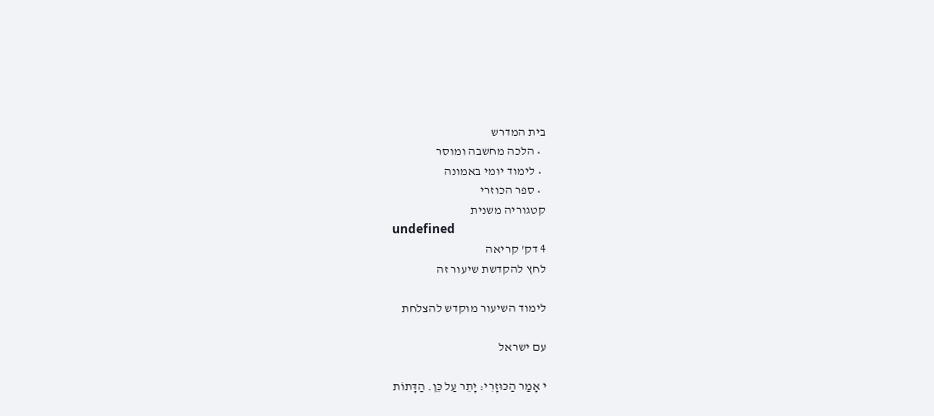בית המדרש
  • הלכה מחשבה ומוסר
  • לימוד יומי באמונה
  • ספר הכוזרי
קטגוריה משנית
undefined
4 דק' קריאה
לחץ להקדשת שיעור זה

לימוד השיעור מוקדש להצלחת

עם ישראל

י אָמַר הַכּוּזָרִי: יָתֵר עַל כֵּן. הַדָּתוֹת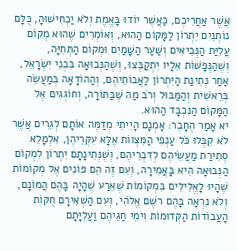אֲשֶׁר אַחֲרֵיכֶם, כַּאֲשֶׁר יוֹדוּ בָּאֱמֶת וְלֹא יַכְחִישׁוּהָ, כֻּלָּם נוֹתְנִים יִתְרוֹן לַמָּקוֹם הַהוּא, וְאוֹמְרִים שֶׁהוּא מְקוֹם עֲלִיַּת הַנְּבִיאִים וְשַׁעַר הַשָּׁמַיִם וּמְקוֹם הַתְּחִיָּה, וְשֶׁהַנְּפָשׁוֹת אֵלָיו יִתְקַבְּצוּ, וְשֶׁהַנְּבוּאָה בִּבְנֵי יִשְׂרָאֵל, אַחַר נְתִינַת הַיִּתְרוֹן לַאֲבוֹתֵיהֶם, וְהַהוֹדָאָה בְּמַעֲשֵׂה בְּרֵאשִׁית וְהַמַּבּוּל וְרֹב מַה שֶּׁבַּתּוֹרָה, וְחוֹגְגִים אֶל הַמָּקוֹם הַנִּכְבָּד הַהוּא.
יא אָמַר הֶחָבֵר: אָמְנָם הָיִיתִי מְדַמֶּה אוֹתָם לְגֵרִים אֲשֶׁר לֹא קִבְּלוּ כֹּל עַנְפֵי הַמִּצְווֹת אֶלָּא עִקְּרֵיהֶן, אִלְמָלֵא סְתִירַת מַעֲשֵׂיהֶם לְדִבְרֵיהֶם, וְשֶׁנְּתִינָתָם יִתְרוֹן לִמְקוֹם הַנְּבוּאָה הִיא בָּאֲמִירָה, וְעִם זֶה הֵם פּוֹנִים אֶל מְקוֹמוֹת שֶׁהָיוּ לָאֱלִילִים בִּמְקוֹמוֹת שֶׁאֵרַע שֶׁהָיָה בָּהֶם הֲמוֹנָם, וְלֹא נִרְאָה בָּהֶם רשֶׁם אֱלֹהִי, וְעִם הַשְׁאִירָם חֻקּוֹת הָעֲבוֹדוֹת הַקְּדוּמוֹת וִימֵי חַגֵּיהֶם וַעֲלִיָּתָם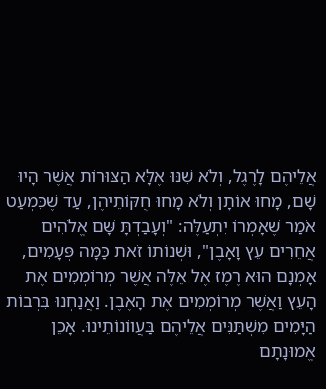אֲלֵיהֶם לָרֶגֶל, וְלֹא שִׁנּוּ אֶלָּא הַצּוּרוֹת אֲשֶׁר הָיוּ שָׁם, מָחוּ אוֹתָן וְלֹא מָחוּ חֻקּוֹתֵיהֶן, עַד שֶׁכִּמְעַט אֹמַר שֶׁאָמְרוֹ יִתְעַלֶּה: "וְעָבַדְתָּ שָּׁם אֱלֹהִים אֲחֵרִים עֵץ וָאָבֶן", וּשְׁנוֹתוֹ זֹאת כַּמָּה פְּעָמִים, אָמְנָם הוּא רֶמֶז אֶל אֵלֶּה אֲשֶׁר מְרוֹמְמִים אֶת הָעֵץ וַאֲשֶׁר מְרוֹמְמִים אֶת הָאֶבֶן. וַאֲנַחְנוּ בִּרְבוֹת הַיָּמִים מִשְׁתַּנִּים אֲלֵיהֶם בַּעֲווֹנוֹתֵינוּ. אָכֵן אֱמוּנָתָם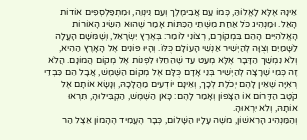אֵינָהּ אֶלָּא לָאֱלוֹהַּ, כְּמוֹ עַם אֲבִימֶלֶך וְעַם נִינְוֵה, וּמִתְפַּלְסְפִים אוֹדוֹת הָאֵל. וּמַנְהִיג כֹּל אַחַת מִשְּׁתֵי הַכִּתּוֹת אָמַר שֶׁהוּא הִשִּׂיג הָאוֹרוֹת הָאֱלֹהִיִּים הָהֵם בִּמְקוֹרָם, רְצוֹנִי לוֹמַר: בְּאֶרֶץ יִשְׂרָאֵל, וְשֶׁמִּשָּׁם הָעֳלָה לַשָּׁמַיִם וְצֻוָּה לְהַיְשִׁיר אַנְשֵׁי הָעוֹלָם כֻּלּוֹ. וְהָיוּ פּוֹנִים אֶל הָאָרֶץ הַהִיא, וְלֹא נִמְשַׁך הַדָּבָר אֶלָּא מְעַט עַד שֶׁהֵחֵלּוּ לִפְנוֹת אֶל מְקוֹם הֲמוֹנָם. הֲלֹא זֶה כְּמִי שֶׁרָצָה לְהַיְשִׁיר בְּנֵי אָדָם כֻּלָּם אֶל מְקוֹם הַשֶּׁמֶשׁ, אֲבָל הֵם כִּבְדֵי רְאִיָּה שֶׁאֵין לָהֶם יְכֹלֶת לְכָך, וְאֵינָם יוֹדְעִים מַהֲלָכָהּ, וְנָשָׂא אוֹתָם אֶל קֹטֶב הַדָּרוֹם אוֹ הַצָּפוֹן וְאָמַר לָהֶם: כָּאן הַשֶּׁמֶשׁ, הַקְבִּילוּהָ, תִּרְאוּ אוֹתָהּ, וְלֹא יִרְאוּהָ.
וְהַמַּנְהִיג הָרִאשׁוֹן, משֶׁה עָלָיו הַשָּׁלוֹם, כְּבָר הֶעֱמִיד הֶהָמוֹן אֵצֶל הַר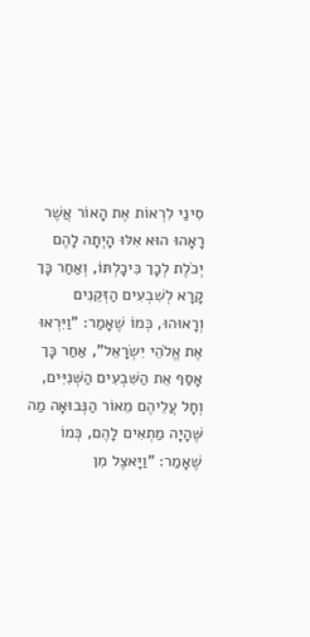סִינַי לִרְאוֹת אֶת הָאוֹר אֲשֶׁר רָאָהוּ הוּא אִלּוּ הָיְתָה לָהֶם יְכֹלֶת לְכָך כִּיכָלְתּוֹ, וְאַחַר כָּך קָרָא לְשִׁבְעִים הַזְּקֵנִים וְרָאוּהוּ, כְּמוֹ שֶׁאָמַר: "וַיִּרְאוּ אֶת אֱלֹהֵי יִשְׂרָאֵל", אַחַר כָּך אָסַף אֵת הַשִּׁבְעִים הַשְּׁנִיִּים, וְחָל עֲלֵיהֶם מֵאוֹר הַנְּבוּאָה מַה שֶּׁהָיָה מַתְאִים לָהֶם, כְּמוֹ שֶׁאָמַר: "וַיָּאצֶל מִן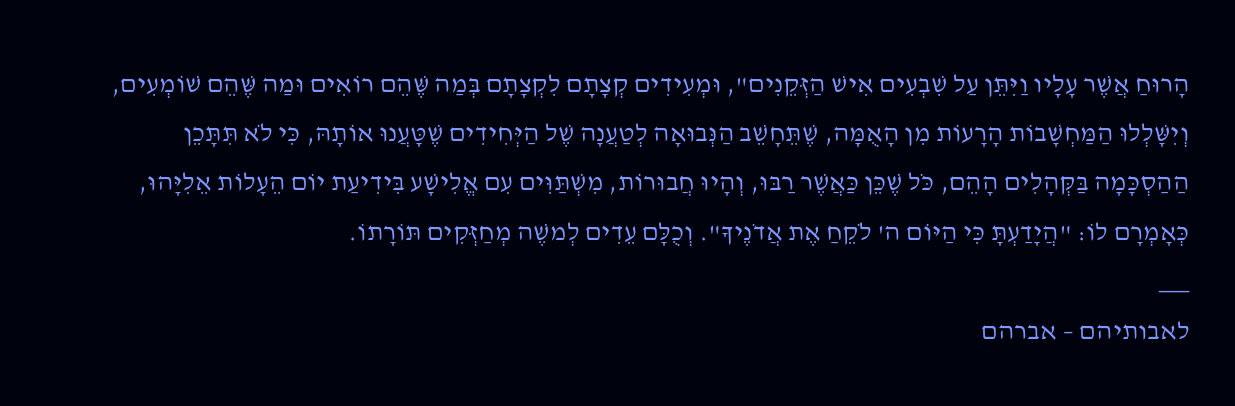הָרוּחַ אֲשֶׁר עָלָיו וַיִּתֵּן עַל שִׁבְעִים אִישׁ הַזְּקֵנִים", וּמְעִידִים קְצָתָם לִקְצָתָם בְּמַה שֶּׁהֵם רוֹאִים וּמַה שֶּׁהֵם שׁוֹמְעִים, וְיִשָּׁלְלוּ הַמַּחְשָׁבוֹת הָרָעוֹת מִן הָאֻמָּה, שֶׁתֵּחָשֵׁב הַנְּבוּאָה לְטַעֲנָה שֶׁל הַיְּחִידִים שֶׁטָּעֲנוּ אוֹתָהּ, כִּי לֹא תִּתָּכֵן הַהַסְכָּמָה בַּקְּהָלִים הָהֵם, כֹּל שֶׁכֵּן כַּאֲשֶׁר רַבּוּ, וְהָיוּ חֲבוּרוֹת, מִשְׁתַּוִּים עִם אֱלִישָׁע בִּידִיעַת יוֹם הֵעָלוֹת אֵלִיָּהוּ, כְּאָמְרָם לוֹ: "הֲיָדַעְתָּ כִּי הַיּוֹם ה' לֹקֵחַ אֶת אֲדֹנֶיךָ". וְכֻלָּם עֵדִים לְמשֶׁה מְחַזְּקִים תּוֹרָתוֹ.
___
לאבותיהם – אברהם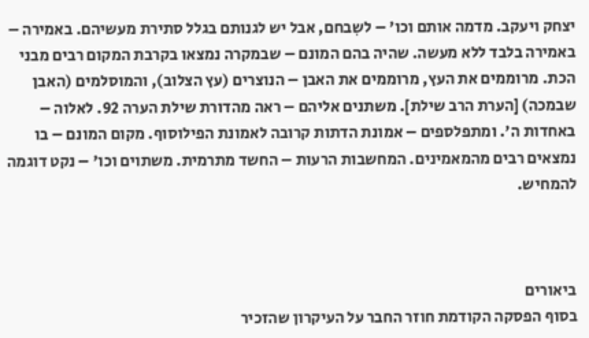יצחק ויעקב. מדמה אותם וכו' – לשִבחם, אבל יש לגנותם בגלל סתירת מעשיהם. באמירה – באמירה בלבד ללא מעשה. שהיה בהם המונם – שבמקרה נמצאו בקרבת המקום רבים מבני הכת. מרוממים את העץ, מרוממים את האבן – הנוצרים (עץ הצלוב), והמוסלמים (האבן שבמכה) [הערת הרב שילת]. משתנים אליהם – ראה מהדורת שילת הערה 92. לאלוה – באחדות ה'. ומתפלספים – אמונת הדתות קרובה לאמונת הפילוסוף. מקום המונם – בו נמצאים רבים מהמאמינים. המחשבות הרעות – החשד מתרמית. משתוים וכו' – נקט דוגמה להמחיש.



ביאורים
בסוף הפסקה הקודמת חוזר החבר על העיקרון שהזכיר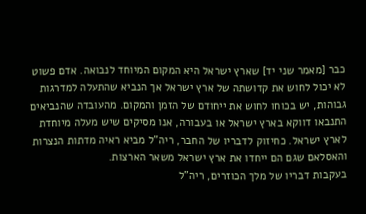כבר [מאמר שני יד] שארץ ישראל היא המקום המיוחד לנבואה. אדם פשוט לא יכול לחוש את קדושתה של ארץ ישראל אך הנביא שהתעלה למדרגות גבוהות, יש בכוחו לחוש את ייחודם של הזמן והמקום. מהעובדה שהנביאים התנבאו דווקא בארץ ישראל או בעבורה, אנו מסיקים שיש מעלה מיוחדת לארץ ישראל. כחיזוק לדבריו של החבר, ריה"ל מביא ראיה מדתות הנצרות והאסלאם שגם הם ייחדו את ארץ ישראל משאר הארצות.
בעקבות דבריו של מלך הכוזרים, ריה"ל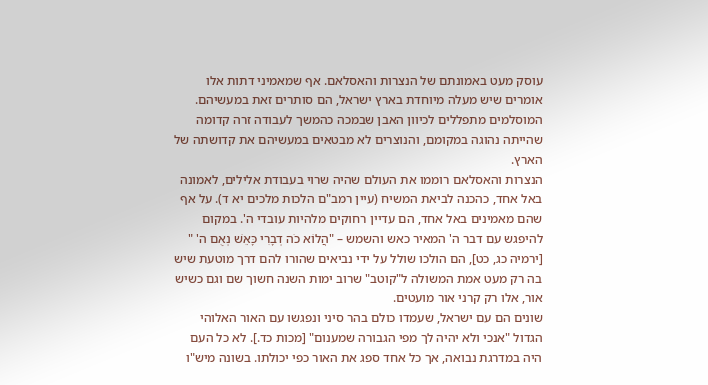עוסק מעט באמונתם של הנצרות והאסלאם. אף שמאמיני דתות אלו אומרים שיש מעלה מיוחדת בארץ ישראל, הם סותרים זאת במעשיהם. המוסלמים מתפללים לכיוון האבן שבמכה כהמשך לעבודה זרה קדומה שהייתה נהוגה במקומם, והנוצרים לא מבטאים במעשיהם את קדושתה של הארץ.
הנצרות והאסלאם רוממו את העולם שהיה שרוי בעבודת אלילים, לאמונה באל אחד, כהכנה לביאת המשיח (עיין רמב"ם הלכות מלכים יא ד). על אף שהם מאמינים באל אחד, הם עדיין רחוקים מלהיות עובדי ה'. במקום להיפגש עם דבר ה' המאיר כאש והשמש – "הֲלוֹא כֹה דְבָרִי כָּאֵשׁ נְאֻם ה' " [ירמיה כג, כט], הם הולכו שולל על ידי נביאים שהורו להם דרך מוטעת שיש בה רק מעט אמת המשולה ל"קוטב" שרוב ימות השנה חשוך שם וגם כשיש אור, אלו רק קרני אור מועטים.
שונים הם עם ישראל, שעמדו כולם בהר סיני ונפגשו עם האור האלוהי הגדול "אנכי ולא יהיה לך מפי הגבורה שמענום" [מכות כד.]. לא כל העם היה במדרגת נבואה, אך כל אחד ספג את האור כפי יכולתו. בשונה מיש"ו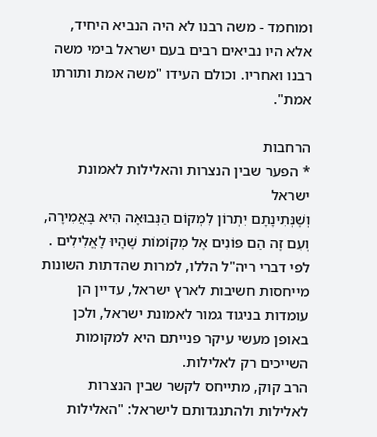ומוחמד - משה רבנו לא היה הנביא היחיד, אלא היו נביאים רבים בעם ישראל בימי משה רבנו ואחריו. וכולם העידו "משה אמת ותורתו אמת".

הרחבות
* הפער שבין הנצרות והאלילות לאמונת ישראל
וְשֶׁנְּתִינָתָם יִתְרוֹן לִמְקוֹם הַנְּבוּאָה הִיא בָּאֲמִירָה, וְעִם זֶה הֵם פּוֹנִים אֶל מְקוֹמוֹת שֶׁהָיוּ לָאֱלִילִים . לפי דברי ריה"ל הללו, למרות שהדתות השונות מייחסות חשיבות לארץ ישראל, עדיין הן עומדות בניגוד גמור לאמונת ישראל, ולכן באופן מעשי עיקר פנייתם היא למקומות השייכים רק לאלילות.
הרב קוק, מתייחס לקשר שבין הנצרות לאלילות ולהתנגדותם לישראל: "האלילות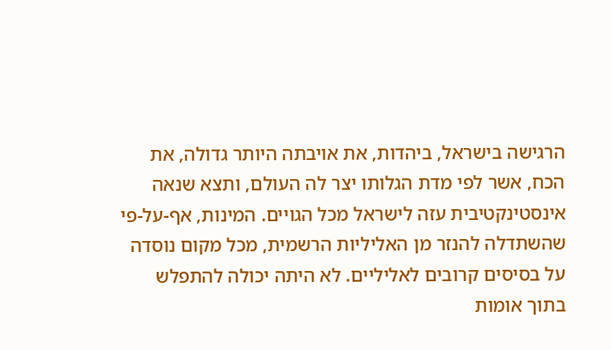הרגישה בישראל, ביהדות, את אויבתה היותר גדולה, את הכח, אשר לפי מדת הגלותו יצר לה העולם, ותצא שנאה אינסטינקטיבית עזה לישראל מכל הגויים. המינות, אף-על-פי שהשתדלה להנזר מן האליליות הרשמית, מכל מקום נוסדה על בסיסים קרובים לאליליים. לא היתה יכולה להתפלש בתוך אומות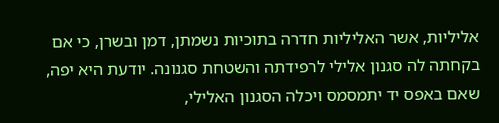אליליות, אשר האליליות חדרה בתוכיות נשמתן, דמן ובשרן, כי אם בקחתה לה סגנון אלילי לרפידתה והשטחת סגנונה. יודעת היא יפה, שאם באפס יד יתמסמס ויכלה הסגנון האלילי,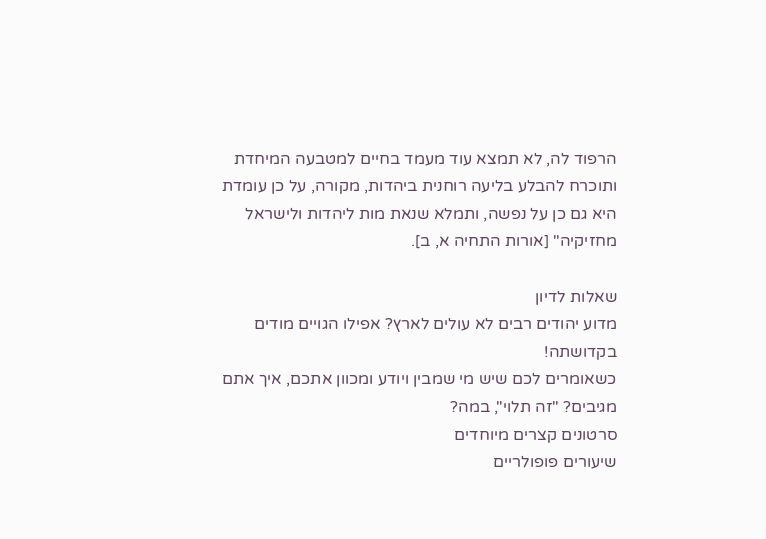הרפוד לה, לא תמצא עוד מעמד בחיים למטבעה המיחדת ותוכרח להבלע בליעה רוחנית ביהדות, מקורה, על כן עומדת היא גם כן על נפשה, ותמלא שנאת מות ליהדות ולישראל מחזיקיה" [אורות התחיה א, ב].

שאלות לדיון
מדוע יהודים רבים לא עולים לארץ? אפילו הגויים מודים בקדושתה!
כשאומרים לכם שיש מי שמבין ויודע ומכוון אתכם, איך אתם מגיבים? "זה תלוי", במה?
סרטונים קצרים מיוחדים
שיעורים פופולריים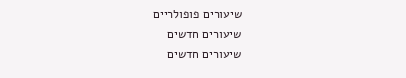שיעורים פופולריים
שיעורים חדשים
שיעורים חדשים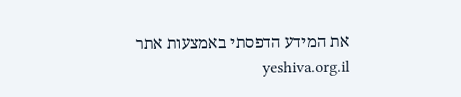את המידע הדפסתי באמצעות אתר yeshiva.org.il